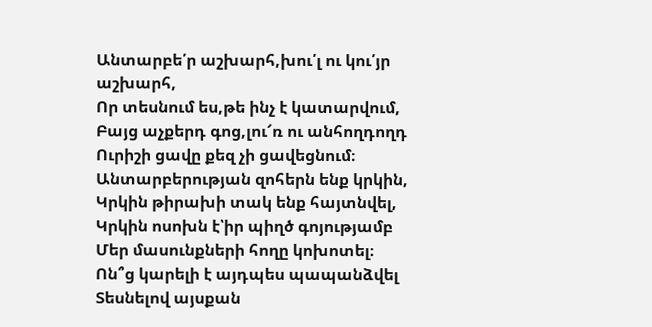Անտարբե՛ր աշխարհ,խու՛լ ու կու՛յր աշխարհ,
Որ տեսնում ես,թե ինչ է կատարվում,
Բայց աչքերդ գոց,լու՜ռ ու անհողդողդ
Ուրիշի ցավը քեզ չի ցավեցնում։
Անտարբերության զոհերն ենք կրկին,
Կրկին թիրախի տակ ենք հայտնվել,
Կրկին ոսոխն է՝իր պիղծ գոյությամբ
Մեր մասունքների հողը կոխոտել։
Ոն՞ց կարելի է այդպես պապանձվել
Տեսնելով այսքան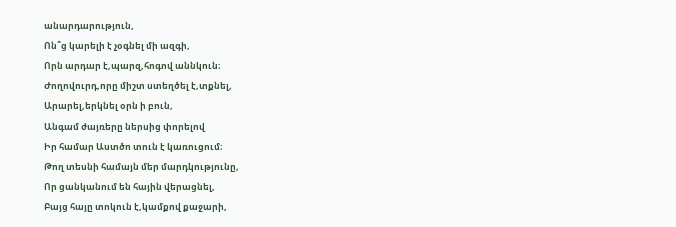անարդարություն,
Ոն՞ց կարելի է չօգնել մի ազգի,
Որն արդար է,պարզ,հոգով աննկուն։
Ժողովուրդ,որը միշտ ստեղծել է,տքնել,
Արարել,երկնել օրն ի բուն,
Անգամ ժայռերը ներսից փորելով
Իր համար Աստծո տուն է կառուցում։
Թող տեսնի համայն մեր մարդկությունը,
Որ ցանկանում են հային վերացնել,
Բայց հայը տոկուն է,կամքով քաջարի,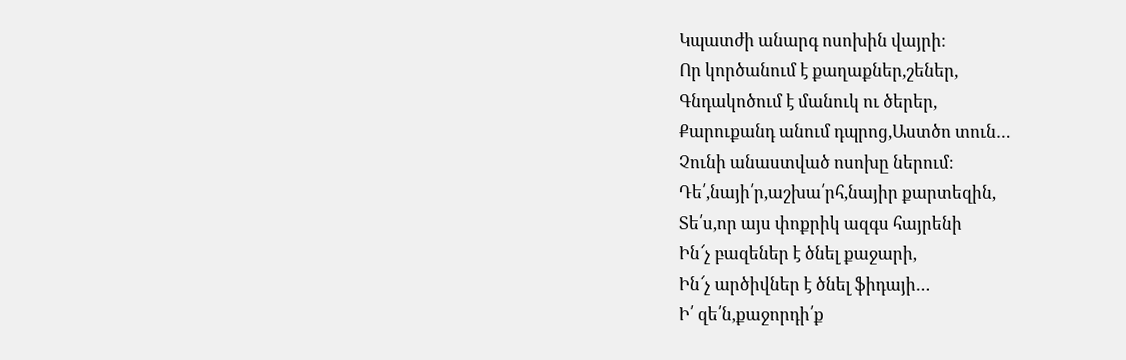Կպատժի անարգ ոսոխին վայրի։
Որ կործանում է քաղաքներ,շեներ,
Գնդակոծում է մանուկ ու ծերեր,
Քարուքանդ անում դպրոց,Աստծո տուն…
Չունի անաստված ոսոխը ներում։
Դե՛,նայի՛ր,աշխա՛րհ,նայիր քարտեզին,
Տե՛ս,որ այս փոքրիկ ազգս հայրենի
Ին՜չ բազեներ է ծնել քաջարի,
Ին՜չ արծիվներ է ծնել ֆիդայի…
Ի՛ զե՛ն,քաջորդի՛ք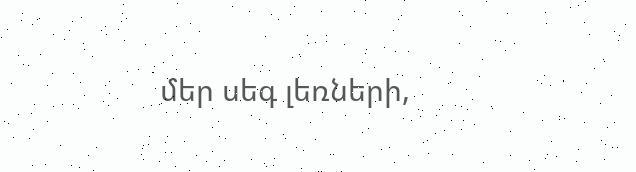մեր սեգ լեռների,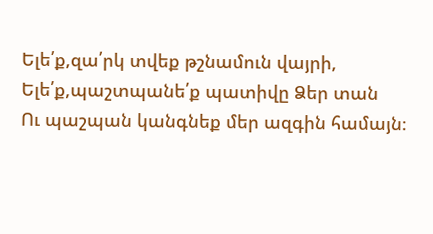Ելե՛ք,զա՛րկ տվեք թշնամուն վայրի,
Ելե՛ք,պաշտպանե՛ք պատիվը Ձեր տան
Ու պաշպան կանգնեք մեր ազգին համայն։